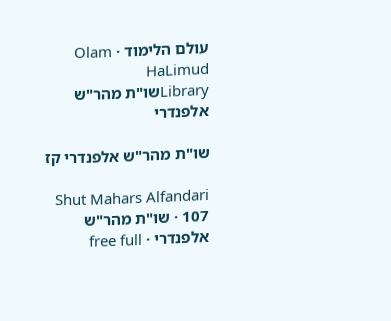עולם הלימוד · Olam HaLimud
Libraryשו"ת מהר"ש אלפנדרי

שו"ת מהר"ש אלפנדרי קז

Shut Mahars Alfandari 107 · שו"ת מהר"ש אלפנדרי · free full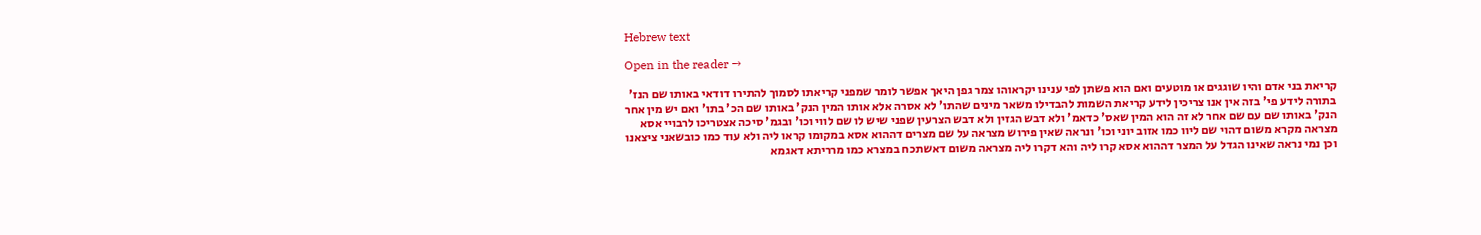Hebrew text

Open in the reader →

קריאת בני אדם והיו שוגגים או מוטעים ואם הוא פשתן לפי ענינו יקראוהו צמר גפן היאך אפשר לומר שמפני קריאתו לסמוך להתירו דודאי באותו שם הנז' בתורה לידע פי' בזה אין אנו צריכין לידע קריאת השמות להבדילו משאר מינים שהתו' לא אסרה אלא אותו המין הנק' באותו שם הכ' בתו' ואם יש מין אחר הנק' באותו שם עם שם אחר לא זה הוא המין שאס' כדאמ' ולא דבש הגזין ולא דבש הצרעין שפני שיש לו שם לווי וכו' ובגמ' סיכה אצטריכו לרבויי אסא מצראה מקרא משום דהוי שם ליוו כמו אזוב יוני וכו' ונראה שאין פירוש מצראה על שם מצרים דההוא אסא במקומו קראו ליה ולא עוד כמו כובשאני ציצאנו וכן נמי נראה שאינו הגדל על המצר דההוא אסא קרו ליה והא דקרו ליה מצראה משום דאשתכח במצרא כמו מרריתא דאגמא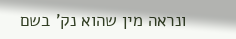ונראה מין שהוא נק' בשם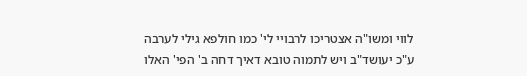לווי ומשו"ה אצטריכו לרבויי לי' כמו חולפא גילי לערבה ע"כ יעושד"ב ויש לתמוה טובא דאיך דחה ב' הפי' האלו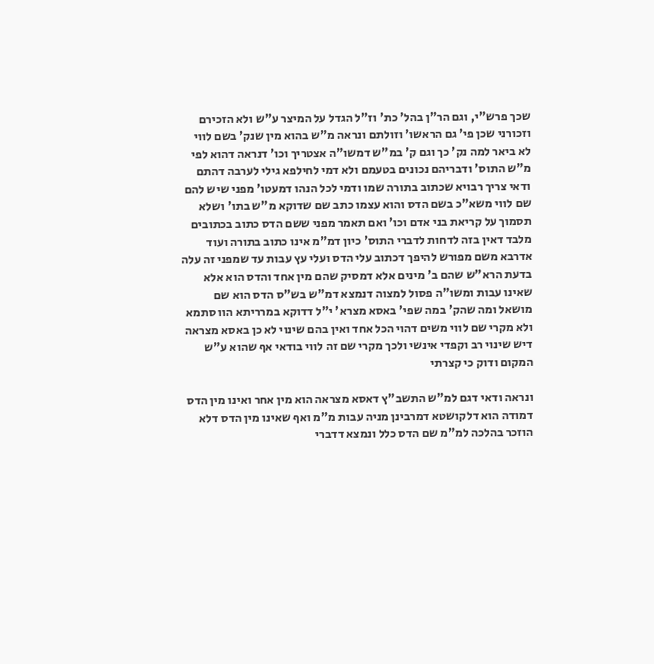שכך פרש"י, וגם הר"ן בהל' כת' וז"ל הגדל על המיצר ע"ש ולא הזכירם וזכורני שכן פי' גם הראשו' וזולתם ונראה מ"ש בהוא מין שנק' בשם לווי לא ביאר למה נק' כך וגם ק' במ"ש דמשו"ה אצטריך וכו' דנראה דהוא לפי מ"ש התוס' ודבריהם נכונים בטעמם ולא דמי לחילפא גילי לערבה דהתם ודאי צריך רבויא שכתוב בתורה שמו ודמי לכל הנהו דמעטו' מפני שיש להם שם לווי משא"כ בשם הדס והוא עצמו כתב שם שדוקא מ"ש בתו' ושלא תסמוך על קריאת בני אדם וכו' ואם תאמר מפני ששם הדס כתוב בכתובים מלבד דאין בזה לדחות לדברי התוס' כיון דמ"מ אינו כתוב בתורה ועוד אדרבא משם מפורש להיפך דכתוב עלי הדס ועלי עץ עבות עד שמפני זה עלה בדעת הרא"ש שהם ב' מינים אלא דמסיק שהם מין אחד והדס הוא אלא שאינו עבות ומשו"ה פסול למצוה דנמצא דמ"ש בש"ס הדס הוא שם מושאל ומה שהק' במה שפי' באסא מצרא' י"ל דדוקא במרריתא הוו סתמא ולא מקרי שם לווי משים דהוי הכל אחד ואין בהם שינוי לא כן באסא מצראה דיש שינוי רב וקפדי אינשי ולכך מקרי שם זה לווי בודאי אף שהוא ע"ש המקום ודוק כי קצרתי

ונראה ודאי דגם למ"ש התשב"ץ דאסא מצראה הוא מין אחר ואינו מין הדס דמודה הוא דלקושטא דמרבינן מניה עבות מ"מ ואף שאינו מין הדס דלא הוזכר בהלכה למ"מ שם הדס כלל ונמצא דדברי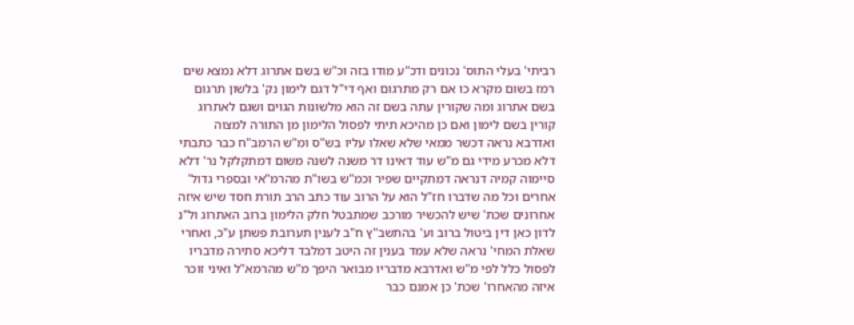רביתי' בעלי התוס' נכונים ודכ"ע מודו בזה וכ"ש בשם אתרוג דלא נמצא שים רמז בשום מקרא כו אם רק מתרגום ואף די"ל דגם לימון נק' בלשון תרגום בשם אתרוג ומה שקורין עתה בשם זה הוא מלשונות הגוים ושגם לאתרוג קורין בשם לימון ואם כן מהיכא תיתי לפסול הלימון מן התורה למצוה ואדרבא נראה דכשר ממאי שלא שאלו עליו בש"ס ומ"ש הרמב"ח כבר כתבתי דלא מכרע מידי גם מ"ש עוד דאינו דר משנה לשנה משום דמתקלקל נר' דלא סיימוה קמיה דנראה דמתקיים שפיר וכמ"ש בשו"ת מהרמ"אי ובספרי גדול' אחרים וכל מה שדברו חז"ל הוא על הרוב עוד כתב הרב תורת חסד שיש איזה אחרונים שכת' שיש להכשיר מורכב שמתבטל חלק הלימון ברוב האתרוג ול"נ לדון כאן דין ביטול ברוב וע' בהתשב"ץ ח"ב לענין תערובת פשתן ע"כ, ואחרי שאלת המחי' נראה שלא עמד בענין זה היטב דמלבד דליכא סתירה מדבריו לפסול כלל לפי מ"ש ואדרבא מדבריו מבואר היפך מ"ש מהרמא"ל ואיני זוכר איזה מהאחרו' שכת' כן אמנם כבר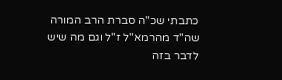כתבתי שכ"ה סברת הרב המורה שה"ד מהרמא"ל ז"ל וגם מה שיש לדבר בזה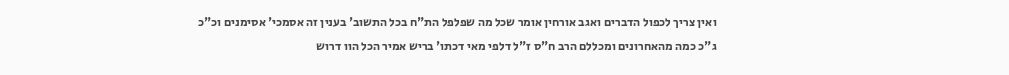ואין צריך לכפול הדברים ואגב אורחין אומר שכל מה שפלפל הת"ח בכל התשוב' בענין זה אסמכי' אסימנים וכ"כ ג"כ כמה מהאחרונים ומכללם הרב ח"ס ז"ל דלפי מאי דכתו' בריש אמיר הכל הוו דרוש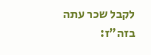לקבל שכר עתה בזה"ז: